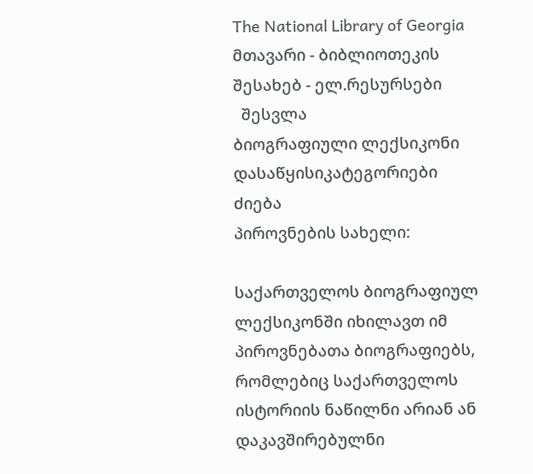The National Library of Georgia მთავარი - ბიბლიოთეკის შესახებ - ელ.რესურსები
  შესვლა
ბიოგრაფიული ლექსიკონი
დასაწყისიკატეგორიები
ძიება
პიროვნების სახელი:

საქართველოს ბიოგრაფიულ ლექსიკონში იხილავთ იმ პიროვნებათა ბიოგრაფიებს, რომლებიც საქართველოს ისტორიის ნაწილნი არიან ან დაკავშირებულნი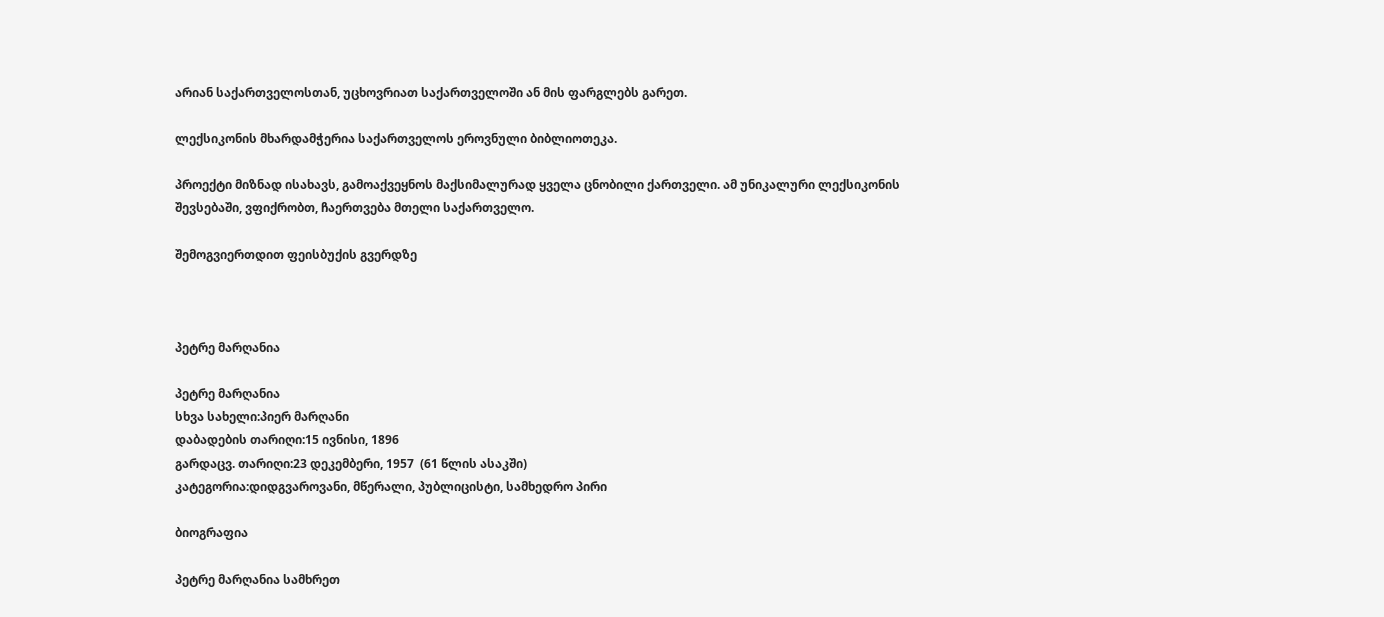არიან საქართველოსთან, უცხოვრიათ საქართველოში ან მის ფარგლებს გარეთ.

ლექსიკონის მხარდამჭერია საქართველოს ეროვნული ბიბლიოთეკა.

პროექტი მიზნად ისახავს, გამოაქვეყნოს მაქსიმალურად ყველა ცნობილი ქართველი. ამ უნიკალური ლექსიკონის შევსებაში, ვფიქრობთ, ჩაერთვება მთელი საქართველო.

შემოგვიერთდით ფეისბუქის გვერდზე



პეტრე მარღანია

პეტრე მარღანია
სხვა სახელი:პიერ მარღანი
დაბადების თარიღი:15 ივნისი, 1896
გარდაცვ. თარიღი:23 დეკემბერი, 1957  (61 წლის ასაკში)
კატეგორია:დიდგვაროვანი, მწერალი, პუბლიცისტი, სამხედრო პირი

ბიოგრაფია

პეტრე მარღანია სამხრეთ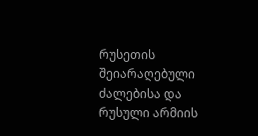რუსეთის შეიარაღებული ძალებისა და რუსული არმიის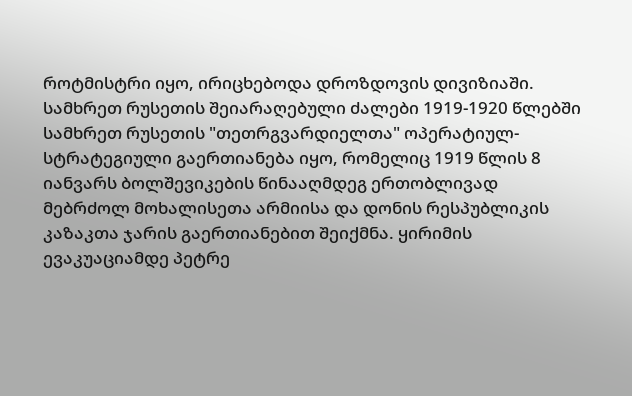როტმისტრი იყო, ირიცხებოდა დროზდოვის დივიზიაში. სამხრეთ რუსეთის შეიარაღებული ძალები 1919-1920 წლებში სამხრეთ რუსეთის "თეთრგვარდიელთა" ოპერატიულ-სტრატეგიული გაერთიანება იყო, რომელიც 1919 წლის 8 იანვარს ბოლშევიკების წინააღმდეგ ერთობლივად მებრძოლ მოხალისეთა არმიისა და დონის რესპუბლიკის კაზაკთა ჯარის გაერთიანებით შეიქმნა. ყირიმის ევაკუაციამდე პეტრე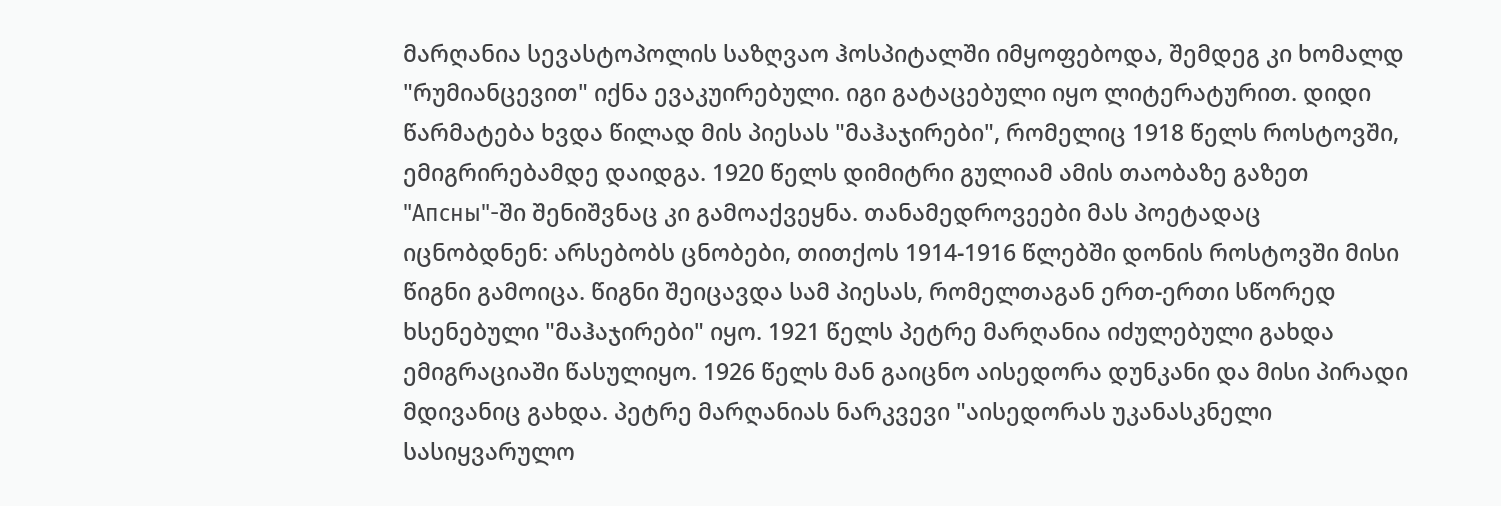მარღანია სევასტოპოლის საზღვაო ჰოსპიტალში იმყოფებოდა, შემდეგ კი ხომალდ "რუმიანცევით" იქნა ევაკუირებული. იგი გატაცებული იყო ლიტერატურით. დიდი წარმატება ხვდა წილად მის პიესას "მაჰაჯირები", რომელიც 1918 წელს როსტოვში, ემიგრირებამდე დაიდგა. 1920 წელს დიმიტრი გულიამ ამის თაობაზე გაზეთ "Апсны"-ში შენიშვნაც კი გამოაქვეყნა. თანამედროვეები მას პოეტადაც იცნობდნენ: არსებობს ცნობები, თითქოს 1914-1916 წლებში დონის როსტოვში მისი წიგნი გამოიცა. წიგნი შეიცავდა სამ პიესას, რომელთაგან ერთ-ერთი სწორედ ხსენებული "მაჰაჯირები" იყო. 1921 წელს პეტრე მარღანია იძულებული გახდა ემიგრაციაში წასულიყო. 1926 წელს მან გაიცნო აისედორა დუნკანი და მისი პირადი მდივანიც გახდა. პეტრე მარღანიას ნარკვევი "აისედორას უკანასკნელი სასიყვარულო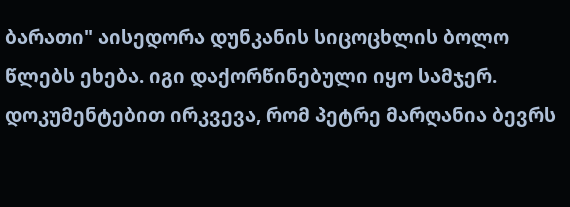ბარათი" აისედორა დუნკანის სიცოცხლის ბოლო წლებს ეხება. იგი დაქორწინებული იყო სამჯერ. დოკუმენტებით ირკვევა, რომ პეტრე მარღანია ბევრს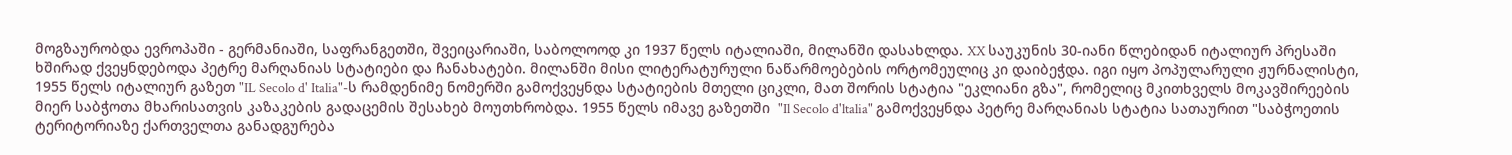მოგზაურობდა ევროპაში - გერმანიაში, საფრანგეთში, შვეიცარიაში, საბოლოოდ კი 1937 წელს იტალიაში, მილანში დასახლდა. XX საუკუნის 30-იანი წლებიდან იტალიურ პრესაში ხშირად ქვეყნდებოდა პეტრე მარღანიას სტატიები და ჩანახატები. მილანში მისი ლიტერატურული ნაწარმოებების ორტომეულიც კი დაიბეჭდა. იგი იყო პოპულარული ჟურნალისტი, 1955 წელს იტალიურ გაზეთ "IL Secolo d' Italia"-ს რამდენიმე ნომერში გამოქვეყნდა სტატიების მთელი ციკლი, მათ შორის სტატია "ეკლიანი გზა", რომელიც მკითხველს მოკავშირეების მიერ საბჭოთა მხარისათვის კაზაკების გადაცემის შესახებ მოუთხრობდა. 1955 წელს იმავე გაზეთში  "Il Secolo d'ltalia" გამოქვეყნდა პეტრე მარღანიას სტატია სათაურით "საბჭოეთის ტერიტორიაზე ქართველთა განადგურება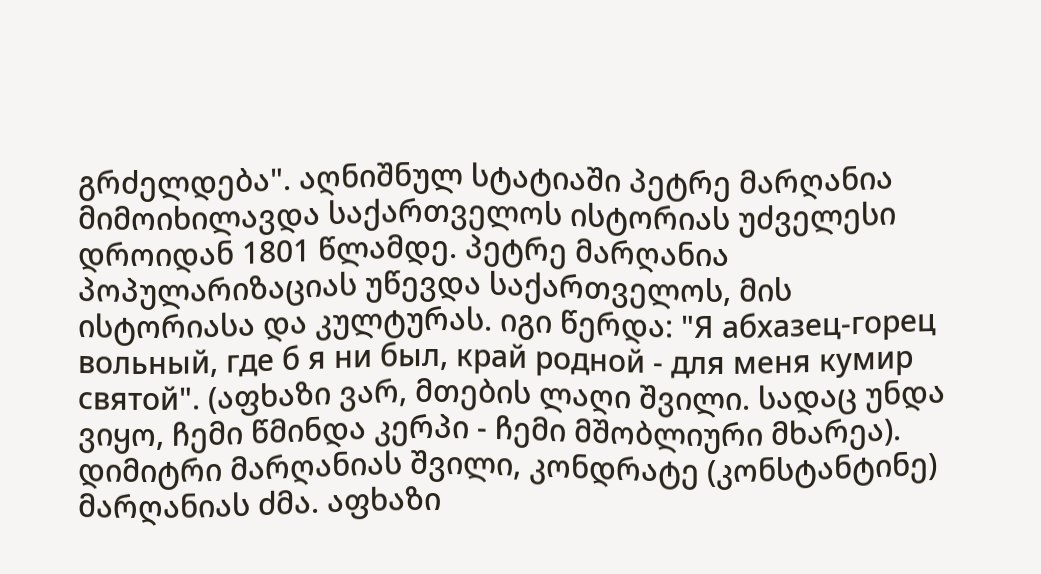გრძელდება". აღნიშნულ სტატიაში პეტრე მარღანია მიმოიხილავდა საქართველოს ისტორიას უძველესი დროიდან 1801 წლამდე. პეტრე მარღანია პოპულარიზაციას უწევდა საქართველოს, მის ისტორიასა და კულტურას. იგი წერდა: "Я абхазец-горец вольный, где б я ни был, край родной - для меня кумир святой". (აფხაზი ვარ, მთების ლაღი შვილი. სადაც უნდა ვიყო, ჩემი წმინდა კერპი - ჩემი მშობლიური მხარეა). დიმიტრი მარღანიას შვილი, კონდრატე (კონსტანტინე) მარღანიას ძმა. აფხაზი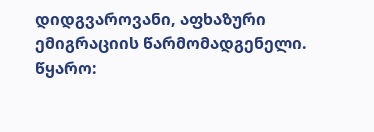დიდგვაროვანი, აფხაზური ემიგრაციის წარმომადგენელი.
წყარო: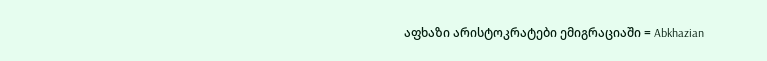აფხაზი არისტოკრატები ემიგრაციაში = Abkhazian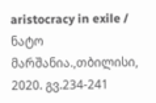aristocracy in exile / ნატო მარშანია.,თბილისი, 2020. გვ.234-241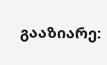გააზიარე: